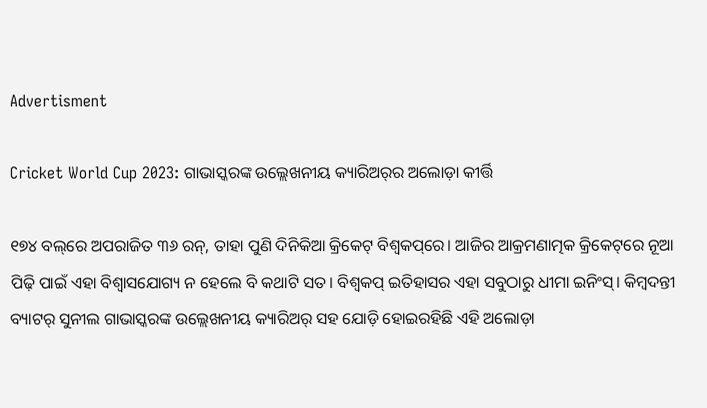Advertisment

Cricket World Cup 2023: ଗାଭାସ୍କରଙ୍କ ଉଲ୍ଲେଖନୀୟ କ୍ୟାରିଅର୍‌ର ଅଲୋଡ଼ା କୀର୍ତ୍ତି

୧୭୪ ବଲ୍‌ରେ ଅପରାଜିତ ୩୬ ରନ୍‌, ତାହା ପୁଣି ଦିନିକିଆ କ୍ରିକେଟ୍ ବିଶ୍ୱକପ୍‌ରେ। ଆଜିର ଆକ୍ରମଣାତ୍ମକ କ୍ରିକେଟ୍‌ରେ ନୂଆ ପିଢ଼ି ପାଇଁ ଏହା ବିଶ୍ୱାସଯୋଗ୍ୟ ନ ହେଲେ ବି କଥାଟି ସତ। ବିଶ୍ୱକପ୍ ଇତିହାସର ଏହା ସବୁଠାରୁ ଧୀମା ଇନିଂସ୍। କିମ୍ବଦନ୍ତୀ ବ୍ୟାଟର୍ ସୁନୀଲ ଗାଭାସ୍କରଙ୍କ ଉଲ୍ଲେଖନୀୟ କ୍ୟାରିଅର୍ ସହ ଯୋଡ଼ି ହୋଇରହିଛି ଏହି ଅଲୋଡ଼ା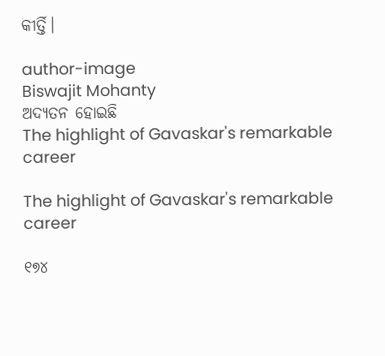କୀର୍ତ୍ତି।

author-image
Biswajit Mohanty
ଅଦ୍ୟତନ ହୋଇଛି
The highlight of Gavaskar's remarkable career

The highlight of Gavaskar's remarkable career

୧୭୪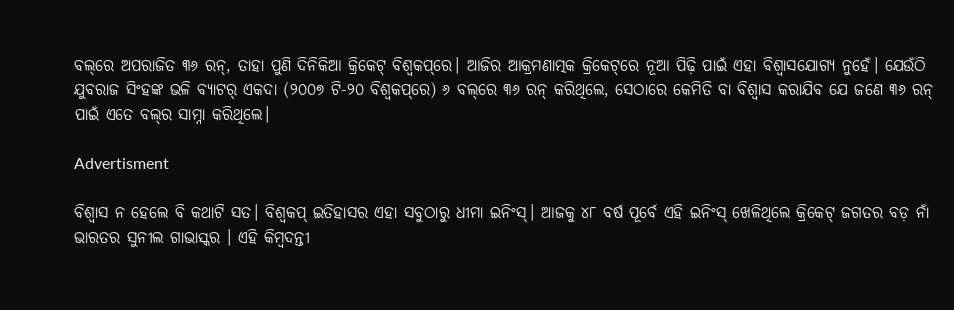ବଲ୍‌ରେ ଅପରାଜିତ ୩୬ ରନ୍‌, ତାହା ପୁଣି ଦିନିକିଆ କ୍ରିକେଟ୍ ବିଶ୍ୱକପ୍‌ରେ। ଆଜିର ଆକ୍ରମଣାତ୍ମକ କ୍ରିକେଟ୍‌ରେ ନୂଆ ପିଢ଼ି ପାଇଁ ଏହା ବିଶ୍ୱାସଯୋଗ୍ୟ ନୁହେଁ। ଯେଉଁଠି ଯୁବରାଜ ସିଂହଙ୍କ ଭଳି ବ୍ୟାଟର୍ ଏକଦା (୨୦୦୭ ଟି-୨୦ ବିଶ୍ୱକପ୍‌ରେ) ୬ ବଲ୍‌ରେ ୩୬ ରନ୍ କରିଥିଲେ, ସେଠାରେ କେମିତି ବା ବିଶ୍ୱାସ କରାଯିବ ଯେ ଜଣେ ୩୬ ରନ୍ ପାଇଁ ଏତେ ବଲ୍‌ର ସାମ୍ନା କରିଥିଲେ।

Advertisment

ବିଶ୍ୱାସ ନ ହେଲେ ବି କଥାଟି ସତ। ବିଶ୍ୱକପ୍ ଇତିହାସର ଏହା ସବୁଠାରୁ ଧୀମା ଇନିଂସ୍। ଆଜକୁ ୪୮ ବର୍ଷ ପୂର୍ବେ ଏହି ଇନିଂସ୍ ଖେଳିଥିଲେ କ୍ରିକେଟ୍ ଜଗତର ବଡ଼ ନାଁ ଭାରତର ସୁନୀଲ ଗାଭାସ୍କର । ଏହି କିମ୍ବଦନ୍ତୀ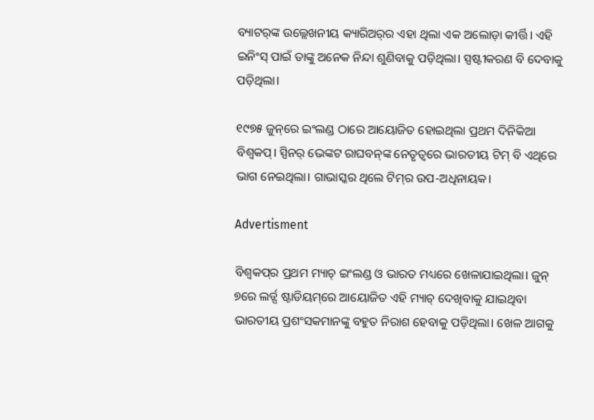ବ୍ୟାଟର୍‌ଙ୍କ ଉଲ୍ଲେଖନୀୟ କ୍ୟାରିଅର୍‌ର ଏହା ଥିଲା ଏକ ଅଲୋଡ଼ା କୀର୍ତ୍ତି। ଏହି ଇନିଂସ୍ ପାଇଁ ତାଙ୍କୁ ଅନେକ ନିନ୍ଦା ଶୁଣିବାକୁ ପଡ଼ିଥିଲା। ସ୍ପଷ୍ଟୀକରଣ ବି ଦେବାକୁ ପଡ଼ିଥିଲା।

୧୯୭୫ ଜୁନ୍‌ରେ ଇଂଲଣ୍ଡ ଠାରେ ଆୟୋଜିତ ହୋଇଥିଲା ପ୍ରଥମ ଦିନିକିଆ ବିଶ୍ୱକପ୍। ସ୍ପିନର୍ ଭେଙ୍କଟ ରାଘବନ୍‌ଙ୍କ ନେତୃତ୍ୱରେ ଭାରତୀୟ ଟିମ୍ ବି ଏଥିରେ ଭାଗ ନେଇଥିଲା। ଗାଭାସ୍କର ଥିଲେ ଟିମ୍‌ର ଉପ-ଅଧିନାୟକ।

Advertisment

ବିଶ୍ୱକପ୍‌ର ପ୍ରଥମ ମ୍ୟାଚ୍ ଇଂଲଣ୍ଡ ଓ ଭାରତ ମଧ୍ୟରେ ଖେଳାଯାଇଥିଲା। ଜୁନ୍ ୭ରେ ଲର୍ଡ୍ସ ଷ୍ଟାଡିୟମ୍‌ରେ ଆୟୋଜିତ ଏହି ମ୍ୟାଚ୍ ଦେଖିବାକୁ ଯାଇଥିବା ଭାରତୀୟ ପ୍ରଶଂସକମାନଙ୍କୁ ବହୁତ ନିରାଶ ହେବାକୁ ପଡ଼ିଥିଲା। ଖେଳ ଆଗକୁ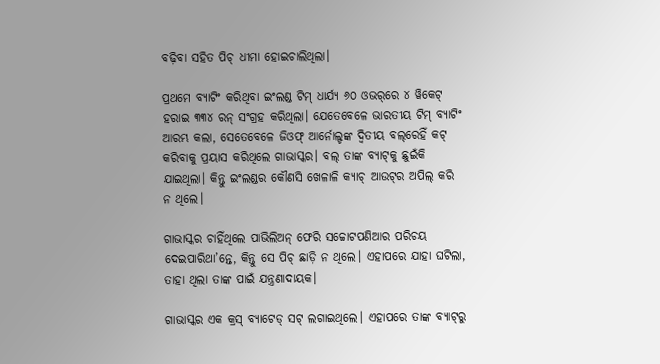ବଢ଼ିବା ସହିତ ପିଚ୍ ଧୀମା ହୋଇଚାଲିଥିଲା।

ପ୍ରଥମେ ବ୍ୟାଟିଂ କରିଥିବା ଇଂଲଣ୍ଡ ଟିମ୍ ଧାର୍ଯ୍ୟ ୬୦ ଓଭର୍‌ରେ ୪ ୱିକେଟ୍ ହରାଇ ୩୩୪ ରନ୍ ସଂଗ୍ରହ କରିଥିଲା। ଯେତେବେଳେ ଭାରତୀୟ ଟିମ୍ ବ୍ୟାଟିଂ ଆରମ୍ଭ କଲା, ସେତେବେଳେ ଜିଓଫ୍ ଆର୍ନୋଲ୍ଡଙ୍କ ଦ୍ୱିତୀୟ ବଲ୍‌ରେହିଁ କଟ୍ କରିବାକୁ ପ୍ରୟାସ କରିଥିଲେ ଗାଭାସ୍କର। ବଲ୍ ତାଙ୍କ ବ୍ୟାଟ୍‌କୁ ଛୁଇଁକି ଯାଇଥିଲା। କିନ୍ତୁ ଇଂଲଣ୍ଡର କୌଣସି ଖେଳାଳି କ୍ୟାଚ୍ ଆଉଟ୍‌ର ଅପିଲ୍ କରି ନ ଥିଲେ।

ଗାଭାସ୍କର ଚାହିଁଥିଲେ ପାଭିଲିଅନ୍ ଫେରି ସଚ୍ଚୋଟପଣିଆର ପରିଚୟ ଦେଇପାରିଥା’ନ୍ତେ, କିନ୍ତୁ ସେ ପିଚ୍ ଛାଡ଼ି ନ ଥିଲେ। ଏହାପରେ ଯାହା ଘଟିଲା, ତାହା ଥିଲା ତାଙ୍କ ପାଇଁ ଯନ୍ତ୍ରଣାଦାୟକ।

ଗାଭାସ୍କର ଏକ କ୍ରସ୍ ବ୍ୟାଟେଡ୍ ସଟ୍ ଲଗାଇଥିଲେ। ଏହାପରେ ତାଙ୍କ ବ୍ୟାଟ୍‌ରୁ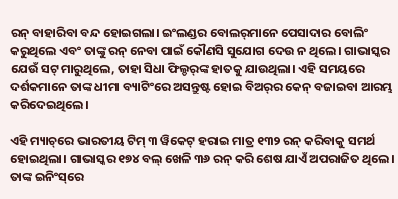ରନ୍ ବାହାରିବା ବନ୍ଦ ହୋଇଗଲା। ଇଂଲଣ୍ଡର ବୋଲର୍‌ମାନେ ପେସାଦାର ବୋଲିଂ କରୁଥିଲେ ଏବଂ ତାଙ୍କୁ ରନ୍ ନେବା ପାଇଁ କୌଣସି ସୁଯୋଗ ଦେଉ ନ ଥିଲେ। ଗାଭାସ୍କର ଯେଉଁ ସଟ୍ ମାରୁଥିଲେ, ତାହା ସିଧା ଫିଲ୍ଡର୍‌ଙ୍କ ହାତକୁ ଯାଉଥିଲା। ଏହି ସମୟରେ ଦର୍ଶକମାନେ ତାଙ୍କ ଧୀମା ବ୍ୟାଟିଂରେ ଅସନ୍ତୁଷ୍ଟ ହୋଇ ବିଅର୍‌ର କେନ୍ ବଜାଇବା ଆରମ୍ଭ କରିଦେଇଥିଲେ।

ଏହି ମ୍ୟାଚ୍‌ରେ ଭାରତୀୟ ଟିମ୍ ୩ ୱିକେଟ୍ ହରାଇ ମାତ୍ର ୧୩୨ ରନ୍ କରିବାକୁ ସମର୍ଥ ହୋଇଥିଲା। ଗାଭାସ୍କର ୧୭୪ ବଲ୍ ଖେଳି ୩୬ ରନ୍ କରି ଶେଷ ଯାଏଁ ଅପରାଜିତ ଥିଲେ। ତାଙ୍କ ଇନିଂସ୍‌ରେ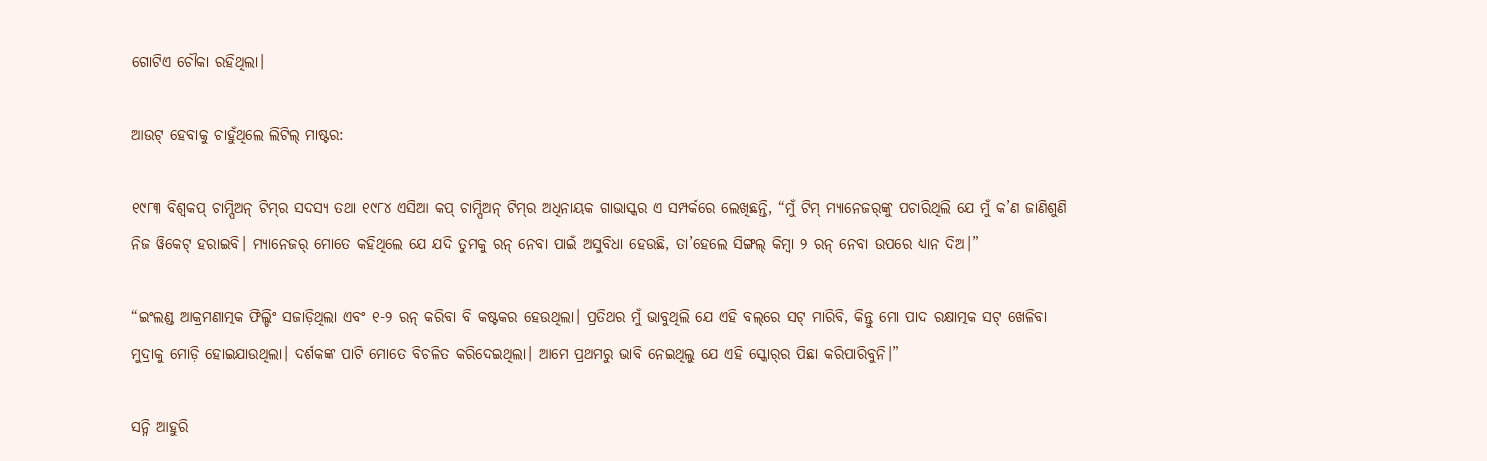ଗୋଟିଏ ଚୌକା ରହିଥିଲା।

ଆଉଟ୍ ହେବାକୁ ଚାହୁଁଥିଲେ ଲିଟିଲ୍ ମାଷ୍ଟର:

୧୯୮୩ ବିଶ୍ୱକପ୍ ଚାମ୍ପିଅନ୍ ଟିମ୍‌ର ସଦସ୍ୟ ତଥା ୧୯୮୪ ଏସିଆ କପ୍ ଚାମ୍ପିଅନ୍ ଟିମ୍‌ର ଅଧିନାୟକ ଗାଭାସ୍କର ଏ ସମ୍ପର୍କରେ ଲେଖିଛନ୍ତି, “ମୁଁ ଟିମ୍ ମ୍ୟାନେଜର୍‌ଙ୍କୁ ପଚାରିଥିଲି ଯେ ମୁଁ କ’ଣ ଜାଣିଶୁଣି ନିଜ ୱିକେଟ୍ ହରାଇବି। ମ୍ୟାନେଜର୍ ମୋତେ କହିଥିଲେ ଯେ ଯଦି ତୁମକୁ ରନ୍ ନେବା ପାଇଁ ଅସୁବିଧା ହେଉଛି, ତା’ହେଲେ ସିଙ୍ଗଲ୍ କିମ୍ବା ୨ ରନ୍ ନେବା ଉପରେ ଧ୍ୟାନ ଦିଅ।”

“ଇଂଲଣ୍ଡ ଆକ୍ରମଣାତ୍ମକ ଫିଲ୍ଡିଂ ସଜାଡ଼ିଥିଲା ଏବଂ ୧-୨ ରନ୍ କରିବା ବି କଷ୍ଟକର ହେଉଥିଲା। ପ୍ରତିଥର ମୁଁ ଭାବୁଥିଲି ଯେ ଏହି ବଲ୍‌ରେ ସଟ୍ ମାରିବି, କିନ୍ତୁ ମୋ ପାଦ ରକ୍ଷାତ୍ମକ ସଟ୍ ଖେଳିବା ମୁଦ୍ରାକୁ ମୋଡ଼ି ହୋଇଯାଉଥିଲା। ଦର୍ଶକଙ୍କ ପାଟି ମୋତେ ବିଚଳିତ କରିଦେଇଥିଲା। ଆମେ ପ୍ରଥମରୁ ଭାବି ନେଇଥିଲୁ ଯେ ଏହି ସ୍କୋର୍‌ର ପିଛା କରିପାରିବୁନି।”

ସନ୍ନି ଆହୁରି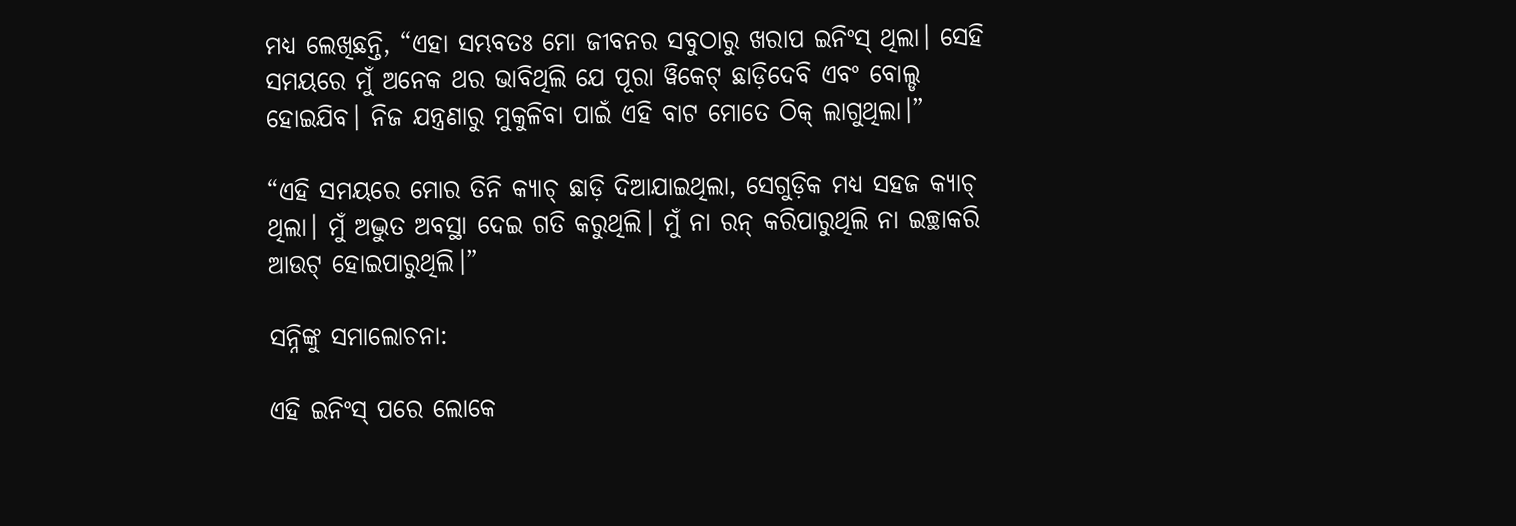ମଧ୍ୟ ଲେଖିଛନ୍ତି, “ଏହା ସମ୍ଭବତଃ ମୋ ଜୀବନର ସବୁଠାରୁ ଖରାପ ଇନିଂସ୍ ଥିଲା। ସେହି ସମୟରେ ମୁଁ ଅନେକ ଥର ଭାବିଥିଲି ଯେ ପୂରା ୱିକେଟ୍ ଛାଡ଼ିଦେବି ଏବଂ ବୋଲ୍ଡ ହୋଇଯିବ। ନିଜ ଯନ୍ତ୍ରଣାରୁ ମୁକୁଳିବା ପାଇଁ ଏହି ବାଟ ମୋତେ ଠିକ୍ ଲାଗୁଥିଲା।”

“ଏହି ସମୟରେ ମୋର ତିନି କ୍ୟାଚ୍ ଛାଡ଼ି ଦିଆଯାଇଥିଲା, ସେଗୁଡ଼ିକ ମଧ୍ୟ ସହଜ କ୍ୟାଚ୍ ଥିଲା। ମୁଁ ଅଦ୍ଭୁତ ଅବସ୍ଥା ଦେଇ ଗତି କରୁଥିଲି। ମୁଁ ନା ରନ୍ କରିପାରୁଥିଲି ନା ଇଚ୍ଛାକରି ଆଉଟ୍ ହୋଇପାରୁଥିଲି।”

ସନ୍ନିଙ୍କୁ ସମାଲୋଚନା:

ଏହି ଇନିଂସ୍ ପରେ ଲୋକେ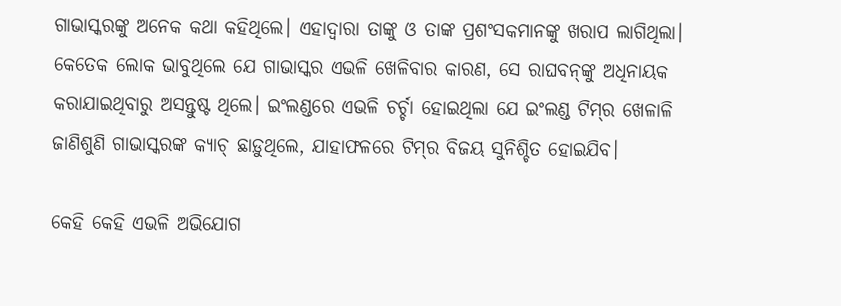ଗାଭାସ୍କରଙ୍କୁ ଅନେକ କଥା କହିଥିଲେ। ଏହାଦ୍ୱାରା ତାଙ୍କୁ ଓ ତାଙ୍କ ପ୍ରଶଂସକମାନଙ୍କୁ ଖରାପ ଲାଗିଥିଲା। କେତେକ ଲୋକ ଭାବୁଥିଲେ ଯେ ଗାଭାସ୍କର ଏଭଳି ଖେଳିବାର କାରଣ, ସେ ରାଘବନ୍‌ଙ୍କୁ ଅଧିନାୟକ କରାଯାଇଥିବାରୁ ଅସନ୍ତୁଷ୍ଟ ଥିଲେ। ଇଂଲଣ୍ଡରେ ଏଭଳି ଚର୍ଚ୍ଚା ହୋଇଥିଲା ଯେ ଇଂଲଣ୍ଡ ଟିମ୍‌ର ଖେଳାଳି ଜାଣିଶୁଣି ଗାଭାସ୍କରଙ୍କ କ୍ୟାଚ୍ ଛାଡ଼ୁଥିଲେ, ଯାହାଫଳରେ ଟିମ୍‌ର ବିଜୟ ସୁନିଶ୍ଚିତ ହୋଇଯିବ।

କେହି କେହି ଏଭଳି ଅଭିଯୋଗ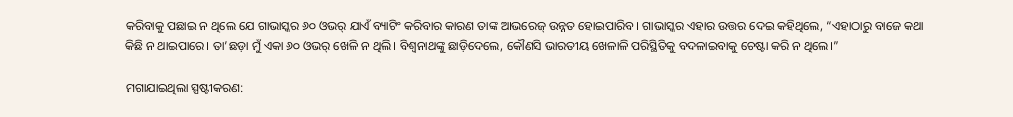କରିବାକୁ ପଛାଇ ନ ଥିଲେ ଯେ ଗାଭାସ୍କର ୬୦ ଓଭର୍ ଯାଏଁ ବ୍ୟାଟିଂ କରିବାର କାରଣ ତାଙ୍କ ଆଭରେଜ୍ ଉନ୍ନତ ହୋଇପାରିବ। ଗାଭାସ୍କର ଏହାର ଉତ୍ତର ଦେଇ କହିଥିଲେ, “ଏହାଠାରୁ ବାଜେ କଥା କିଛି ନ ଥାଇପାରେ। ତା’ଛଡ଼ା ମୁଁ ଏକା ୬୦ ଓଭର୍ ଖେଳି ନ ଥିଲି। ବିଶ୍ୱନାଥଙ୍କୁ ଛାଡ଼ିଦେଲେ, କୌଣସି ଭାରତୀୟ ଖେଳାଳି ପରିସ୍ଥିତିକୁ ବଦଳାଇବାକୁ ଚେଷ୍ଟା କରି ନ ଥିଲେ।”

ମଗାଯାଇଥିଲା ସ୍ପଷ୍ଟୀକରଣ: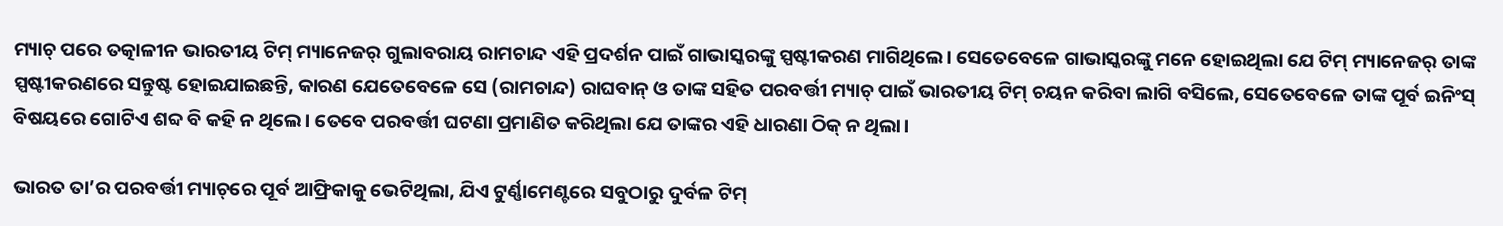ମ୍ୟାଚ୍ ପରେ ତତ୍କାଳୀନ ଭାରତୀୟ ଟିମ୍ ମ୍ୟାନେଜର୍ ଗୁଲାବରାୟ ରାମଚାନ୍ଦ ଏହି ପ୍ରଦର୍ଶନ ପାଇଁ ଗାଭାସ୍କରଙ୍କୁ ସ୍ପଷ୍ଟୀକରଣ ମାଗିଥିଲେ। ସେତେବେଳେ ଗାଭାସ୍କରଙ୍କୁ ମନେ ହୋଇଥିଲା ଯେ ଟିମ୍ ମ୍ୟାନେଜର୍ ତାଙ୍କ ସ୍ପଷ୍ଟୀକରଣରେ ସନ୍ତୁଷ୍ଟ ହୋଇଯାଇଛନ୍ତି, କାରଣ ଯେତେବେଳେ ସେ (ରାମଚାନ୍ଦ) ରାଘବାନ୍ ଓ ତାଙ୍କ ସହିତ ପରବର୍ତ୍ତୀ ମ୍ୟାଚ୍ ପାଇଁ ଭାରତୀୟ ଟିମ୍ ଚୟନ କରିବା ଲାଗି ବସିଲେ, ସେତେବେଳେ ତାଙ୍କ ପୂର୍ବ ଇନିଂସ୍ ବିଷୟରେ ଗୋଟିଏ ଶବ୍ଦ ବି କହି ନ ଥିଲେ। ତେବେ ପରବର୍ତ୍ତୀ ଘଟଣା ପ୍ରମାଣିତ କରିଥିଲା ଯେ ତାଙ୍କର ଏହି ଧାରଣା ଠିକ୍ ନ ଥିଲା।

ଭାରତ ତା’ର ପରବର୍ତ୍ତୀ ମ୍ୟାଚ୍‌ରେ ପୂର୍ବ ଆଫ୍ରିକାକୁ ଭେଟିଥିଲା, ଯିଏ ଟୁର୍ଣ୍ଣାମେଣ୍ଟରେ ସବୁଠାରୁ ଦୁର୍ବଳ ଟିମ୍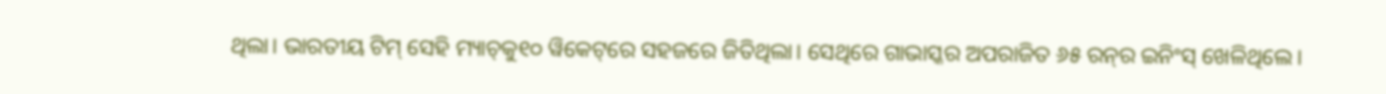ଥିଲା। ଭାରତୀୟ ଟିମ୍ ସେହି ମ୍ୟାଚ୍‌କୁ୧୦ ୱିକେଟ୍‌ରେ ସହଜରେ ଜିତିଥିଲା। ସେଥିରେ ଗାଭାସ୍କର ଅପରାଜିତ ୬୫ ରନ୍‌ର ଇନିଂସ୍ ଖେଳିଥିଲେ।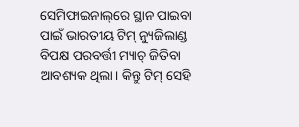ସେମିଫାଇନାଲ୍‌ରେ ସ୍ଥାନ ପାଇବା ପାଇଁ ଭାରତୀୟ ଟିମ୍ ନ୍ୟୁଜିଲାଣ୍ଡ ବିପକ୍ଷ ପରବର୍ତ୍ତୀ ମ୍ୟାଚ୍ ଜିତିବା ଆବଶ୍ୟକ ଥିଲା। କିନ୍ତୁ ଟିମ୍ ସେହି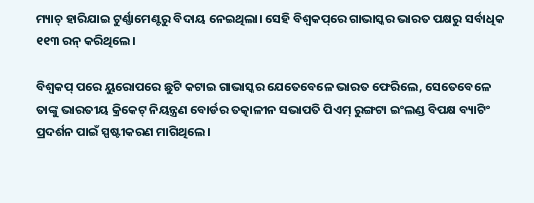ମ୍ୟାଚ୍ ହାରିଯାଇ ଟୁର୍ଣ୍ଣାମେଣ୍ଟରୁ ବିଦାୟ ନେଇଥିଲା। ସେହି ବିଶ୍ୱକପ୍‌ରେ ଗାଭାସ୍କର ଭାରତ ପକ୍ଷରୁ ସର୍ବାଧିକ ୧୧୩ ରନ୍ କରିଥିଲେ।

ବିଶ୍ୱକପ୍ ପରେ ୟୁରୋପରେ ଛୁଟି କଟାଇ ଗାଭାସ୍କର ଯେତେବେଳେ ଭାରତ ଫେରିଲେ, ସେତେବେଳେ ତାଙ୍କୁ ଭାରତୀୟ କ୍ରିକେଟ୍ ନିୟନ୍ତ୍ରଣ ବୋର୍ଡର ତତ୍କାଳୀନ ସଭାପତି ପିଏମ୍ ରୁଙ୍ଗଟା ଇଂଲଣ୍ଡ ବିପକ୍ଷ ବ୍ୟାଟିଂ ପ୍ରଦର୍ଶନ ପାଇଁ ସ୍ପଷ୍ଟୀକରଣ ମାଗିଥିଲେ।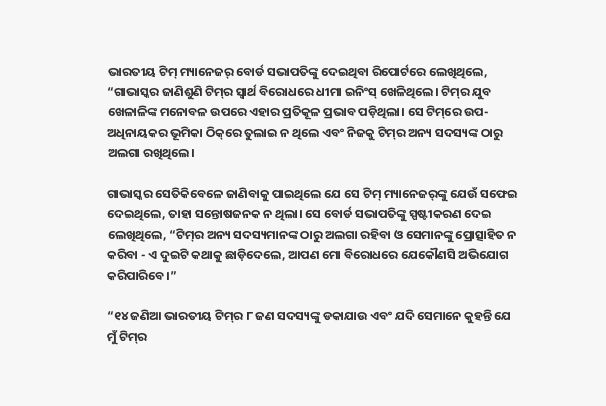ଭାରତୀୟ ଟିମ୍ ମ୍ୟାନେଜର୍ ବୋର୍ଡ ସଭାପତିଙ୍କୁ ଦେଇଥିବା ରିପୋର୍ଟରେ ଲେଖିଥିଲେ, “ଗାଭାସ୍କର ଜାଣିଶୁଣି ଟିମ୍‌ର ସ୍ୱାର୍ଥ ବିରୋଧରେ ଧୀମା ଇନିଂସ୍ ଖେଳିଥିଲେ। ଟିମ୍‌ର ଯୁବ ଖେଳାଳିଙ୍କ ମନୋବଳ ଉପରେ ଏହାର ପ୍ରତିକୂଳ ପ୍ରଭାବ ପଡ଼ିଥିଲା। ସେ ଟିମ୍‌ରେ ଉପ-ଅଧିନାୟକର ଭୂମିକା ଠିକ୍‌ରେ ତୁଲାଇ ନ ଥିଲେ ଏବଂ ନିଜକୁ ଟିମ୍‌ର ଅନ୍ୟ ସଦସ୍ୟଙ୍କ ଠାରୁ ଅଲଗା ରଖିଥିଲେ।

ଗାଭାସ୍କର ସେତିକିବେଳେ ଜାଣିବାକୁ ପାଇଥିଲେ ଯେ ସେ ଟିମ୍ ମ୍ୟାନେଜର୍‌ଙ୍କୁ ଯେଉଁ ସଫେଇ ଦେଇଥିଲେ, ତାହା ସନ୍ତୋଷଜନକ ନ ଥିଲା। ସେ ବୋର୍ଡ ସଭାପତିଙ୍କୁ ସ୍ପଷ୍ଟୀକରଣ ଦେଇ ଲେଖିଥିଲେ, “ଟିମ୍‌ର ଅନ୍ୟ ସଦସ୍ୟମାନଙ୍କ ଠାରୁ ଅଲଗା ରହିବା ଓ ସେମାନଙ୍କୁ ପ୍ରୋତ୍ସାହିତ ନ କରିବା - ଏ ଦୁଇଟି କଥାକୁ ଛାଡ଼ିଦେଲେ, ଆପଣ ମୋ ବିରୋଧରେ ଯେକୌଣସି ଅଭିଯୋଗ କରିପାରିବେ।”

“୧୪ ଜଣିଆ ଭାରତୀୟ ଟିମ୍‌ର ୮ ଜଣ ସଦସ୍ୟଙ୍କୁ ଡକାଯାଉ ଏବଂ ଯଦି ସେମାନେ କୁହନ୍ତି ଯେ ମୁଁ ଟିମ୍‌ର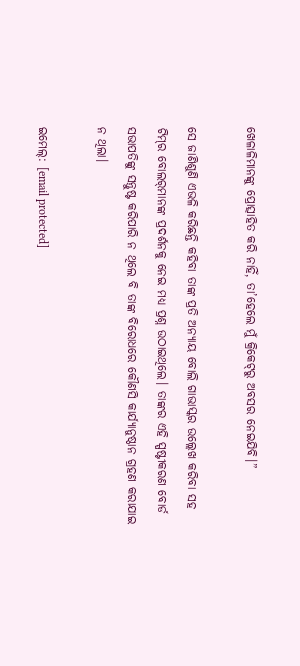ଖେଳାଳିମାନଙ୍କୁ ପ୍ରୋତ୍ସାହିତ କରି ନାହିଁ, ତା’ହେଲେ ମୁଁ କ୍ରିକେଟ୍‌ରୁ ଅବସର ନେଇଯିବି।”

ସେ ଜାଣିଶୁଣି ଏଭଳି କରିଛନ୍ତି କହିବା ତାଙ୍କ ପ୍ରତି ଅନ୍ୟାୟ ବୋଲି ଗାଭାସ୍କର ଉଲ୍ଲେଖ କରିବା ସହ ଟିମ୍‌ର ବୋଲର୍‌ମାନଙ୍କ ପ୍ରଦର୍ଶନକୁ ନେଇ ମଧ୍ୟ ପ୍ରଶ୍ନ ଉଠାଇଥିଲେ। ତାଙ୍କର ଏହି ସ୍ପଷ୍ଟୀକରଣ ବୋର୍ଡ ସଭାପତିଙ୍କୁ ସନ୍ତୁଷ୍ଟ କରିପାରି ନ ଥିଲେ ବି ତାଙ୍କ ବିରୋଧରେ କୌଣସି କାର୍ଯ୍ୟାନୁଷ୍ଠାନ ଗ୍ରହଣ କରାଯାଇ ନ ଥିଲା।

ଇମେଲ୍: [email protected]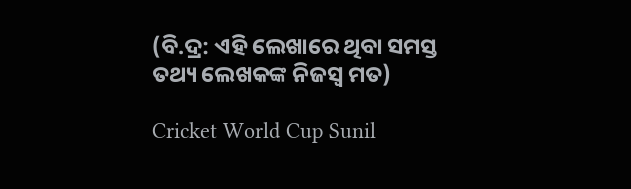(ବି.ଦ୍ର: ଏହି ଲେଖାରେ ଥିବା ସମସ୍ତ ତଥ୍ୟ ଲେଖକଙ୍କ ନିଜସ୍ୱ ମତ)

Cricket World Cup Sunil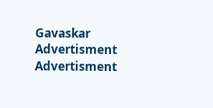Gavaskar
Advertisment
Advertisment